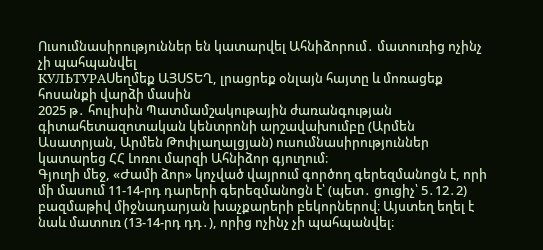Ուսումնասիրություններ են կատարվել Ահնիձորում․ մատուռից ոչինչ չի պահպանվել
КУЛЬТУРАՍեղմեք ԱՅՍՏԵՂ, լրացրեք օնլայն հայտը և մոռացեք հոսանքի վարձի մասին
2025 թ․ հուլիսին Պատմամշակութային ժառանգության գիտահետազոտական կենտրոնի արշավախումբը (Արմեն Ասատրյան, Արմեն Թոփլաղալցյան) ուսումնասիրություններ կատարեց ՀՀ Լոռու մարզի Ահնիձոր գյուղում։
Գյուղի մեջ, «Ժամի ձոր» կոչված վայրում գործող գերեզմանոցն է, որի մի մասում 11-14-րդ դարերի գերեզմանոցն է՝ (պետ․ ցուցիչ՝ 5․12․2) բազմաթիվ միջնադարյան խաչքարերի բեկորներով։ Այստեղ եղել է նաև մատուռ (13-14-րդ դդ․), որից ոչինչ չի պահպանվել։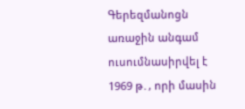Գերեզմանոցն առաջին անգամ ուսումնասիրվել է 1969 թ․, որի մասին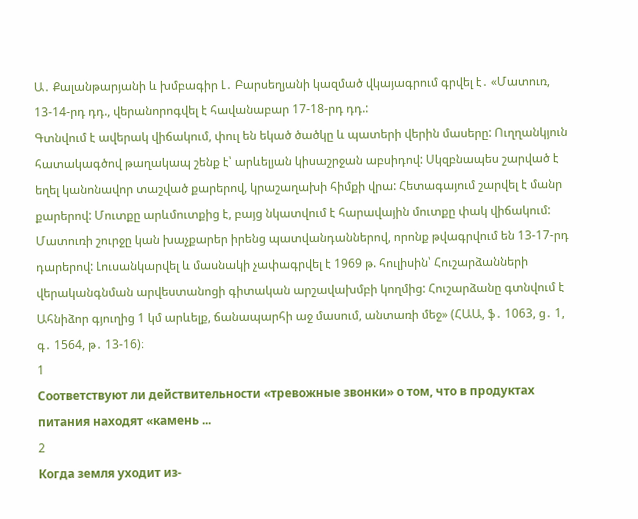Ա․ Քալանթարյանի և խմբագիր Լ․ Բարսեղյանի կազմած վկայագրում գրվել է․ «Մատուռ, 13-14-րդ դդ., վերանորոգվել է հավանաբար 17-18-րդ դդ.:
Գտնվում է ավերակ վիճակում, փուլ են եկած ծածկը և պատերի վերին մասերը: Ուղղանկյուն հատակագծով թաղակապ շենք է՝ արևելյան կիսաշրջան աբսիդով: Սկզբնապես շարված է եղել կանոնավոր տաշված քարերով, կրաշաղախի հիմքի վրա: Հետագայում շարվել է մանր քարերով: Մուտքը արևմուտքից է, բայց նկատվում է հարավային մուտքը փակ վիճակում:
Մատուռի շուրջը կան խաչքարեր իրենց պատվանդաններով, որոնք թվագրվում են 13-17-րդ դարերով: Լուսանկարվել և մասնակի չափագրվել է 1969 թ. հուլիսին՝ Հուշարձանների վերականգնման արվեստանոցի գիտական արշավախմբի կողմից: Հուշարձանը գտնվում է Ահնիձոր գյուղից 1 կմ արևելք, ճանապարհի աջ մասում, անտառի մեջ» (ՀԱԱ, ֆ․ 1063, ց․ 1, գ․ 1564, թ․ 13-16)։
1
Соответствуют ли действительности «тревожные звонки» о том, что в продуктах питания находят «камень ...
2
Когда земля уходит из-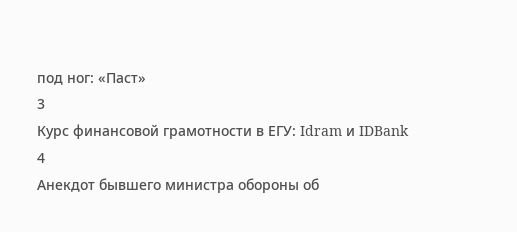под ног: «Паст»
3
Курс финансовой грамотности в ЕГУ: Idram и IDBank
4
Анекдот бывшего министра обороны об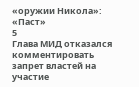«оружии Никола»: «Паст»
5
Глава МИД отказался комментировать запрет властей на участие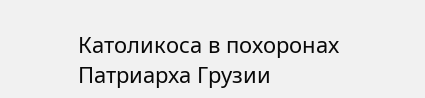Католикоса в похоронах Патриарха Грузии